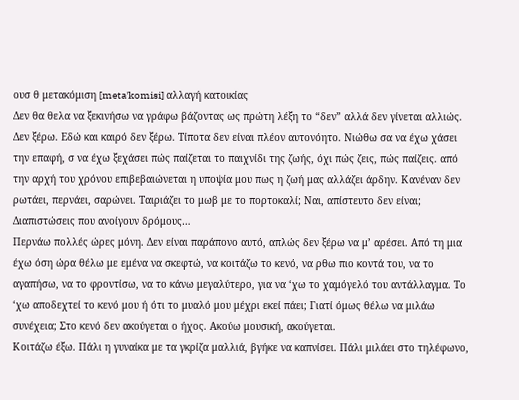ουσ θ μετακόμιση [meta'komisi] αλλαγή κατοικίας
Δεν θα θελα να ξεκινήσω να γράφω βάζοντας ως πρώτη λέξη το “δεν” αλλά δεν γίνεται αλλιώς. Δεν ξέρω. Εδώ και καιρό δεν ξέρω. Τίποτα δεν είναι πλέον αυτονόητο. Νιώθω σα να έχω χάσει την επαφή, σ να έχω ξεχάσει πώς παίζεται το παιχνίδι της ζωής, όχι πώς ζεις, πώς παίζεις. από την αρχή του χρόνου επιβεβαιώνεται η υποψία μου πως η ζωή μας αλλάζει άρδην. Κανέναν δεν ρωτάει, περνάει, σαρώνει. Ταιριάζει το μωβ με το πορτοκαλί; Ναι, απίστευτο δεν είναι; Διαπιστώσεις που ανοίγουν δρόμους…
Περνάω πολλές ώρες μόνη. Δεν είναι παράπονο αυτό, απλώς δεν ξέρω να μ’ αρέσει. Από τη μια έχω όση ώρα θέλω με εμένα να σκεφτώ, να κοιτάζω το κενό, να ρθω πιο κοντά του, να το αγαπήσω, να το φροντίσω, να το κάνω μεγαλύτερο, για να ‘χω το χαμόγελό του αντάλλαγμα. Το ‘χω αποδεχτεί το κενό μου ή ότι το μυαλό μου μέχρι εκεί πάει; Γιατί όμως θέλω να μιλάω συνέχεια; Στο κενό δεν ακούγεται ο ήχος. Ακούω μουσική, ακούγεται.
Κοιτάζω έξω. Πάλι η γυναίκα με τα γκρίζα μαλλιά, βγήκε να καπνίσει. Πάλι μιλάει στο τηλέφωνο,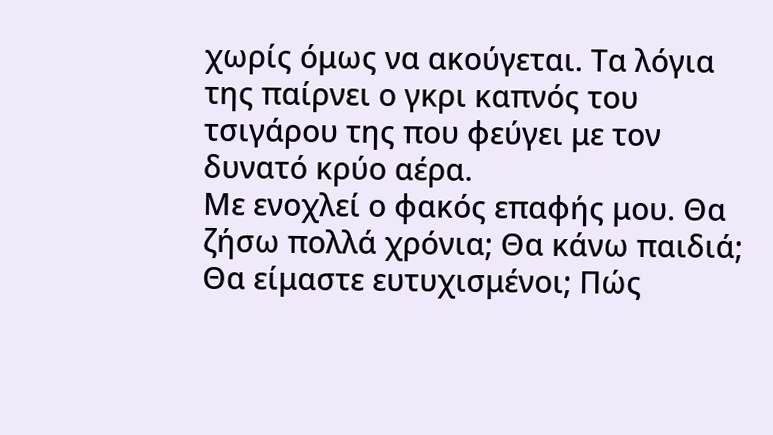χωρίς όμως να ακούγεται. Τα λόγια της παίρνει ο γκρι καπνός του τσιγάρου της που φεύγει με τον δυνατό κρύο αέρα.
Με ενοχλεί ο φακός επαφής μου. Θα ζήσω πολλά χρόνια; Θα κάνω παιδιά; Θα είμαστε ευτυχισμένοι; Πώς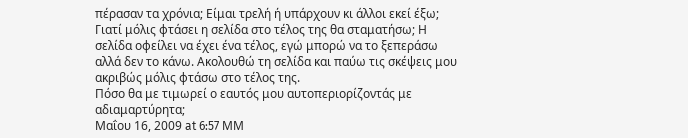πέρασαν τα χρόνια; Είμαι τρελή ή υπάρχουν κι άλλοι εκεί έξω;
Γιατί μόλις φτάσει η σελίδα στο τέλος της θα σταματήσω; Η σελίδα οφείλει να έχει ένα τέλος, εγώ μπορώ να το ξεπεράσω αλλά δεν το κάνω. Ακολουθώ τη σελίδα και παύω τις σκέψεις μου ακριβώς μόλις φτάσω στο τέλος της.
Πόσο θα με τιμωρεί ο εαυτός μου αυτοπεριορίζοντάς με αδιαμαρτύρητα;
Μαΐου 16, 2009 at 6:57 ΜΜ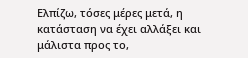Ελπίζω, τόσες μέρες μετά, η κατάσταση να έχει αλλάξει και μάλιστα προς το,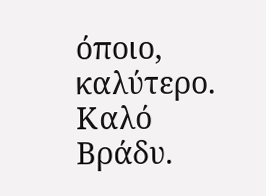όποιο, καλύτερο.
Καλό Βράδυ.